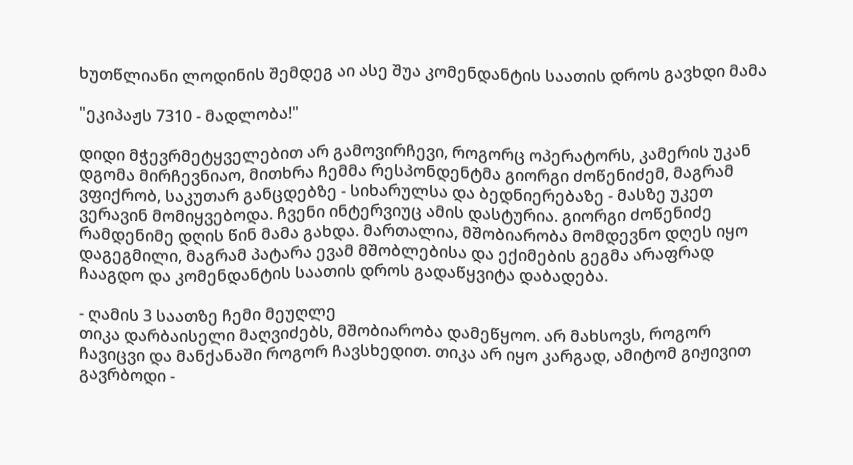ხუთწლიანი ლოდინის შემდეგ აი ასე შუა კომენდანტის საათის დროს გავხდი მამა

"ეკიპაჟს 7310 - მადლობა!"

დიდი მჭევრმეტყველებით არ გამოვირჩევი, როგორც ოპერატორს, კამერის უკან დგომა მირჩევნიაო, მითხრა ჩემმა რესპონდენტმა გიორგი ძოწენიძემ, მაგრამ ვფიქრობ, საკუთარ განცდებზე - სიხარულსა და ბედნიერებაზე - მასზე უკეთ ვერავინ მომიყვებოდა. ჩვენი ინტერვიუც ამის დასტურია. გიორგი ძოწენიძე რამდენიმე დღის წინ მამა გახდა. მართალია, მშობიარობა მომდევნო დღეს იყო დაგეგმილი, მაგრამ პატარა ევამ მშობლებისა და ექიმების გეგმა არაფრად ჩააგდო და კომენდანტის საათის დროს გადაწყვიტა დაბადება.

- ღამის 3 საათზე ჩემი მეუღლე
თიკა დარბაისელი მაღვიძებს, მშობიარობა დამეწყოო. არ მახსოვს, როგორ ჩავიცვი და მანქანაში როგორ ჩავსხედით. თიკა არ იყო კარგად, ამიტომ გიჟივით გავრბოდი -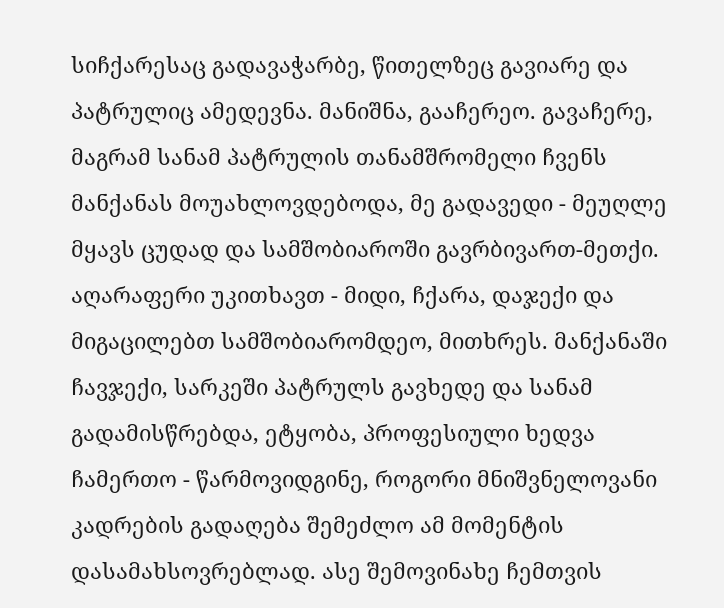სიჩქარესაც გადავაჭარბე, წითელზეც გავიარე და პატრულიც ამედევნა. მანიშნა, გააჩერეო. გავაჩერე, მაგრამ სანამ პატრულის თანამშრომელი ჩვენს მანქანას მოუახლოვდებოდა, მე გადავედი - მეუღლე მყავს ცუდად და სამშობიაროში გავრბივართ-მეთქი. აღარაფერი უკითხავთ - მიდი, ჩქარა, დაჯექი და მიგაცილებთ სამშობიარომდეო, მითხრეს. მანქანაში ჩავჯექი, სარკეში პატრულს გავხედე და სანამ გადამისწრებდა, ეტყობა, პროფესიული ხედვა ჩამერთო - წარმოვიდგინე, როგორი მნიშვნელოვანი კადრების გადაღება შემეძლო ამ მომენტის დასამახსოვრებლად. ასე შემოვინახე ჩემთვის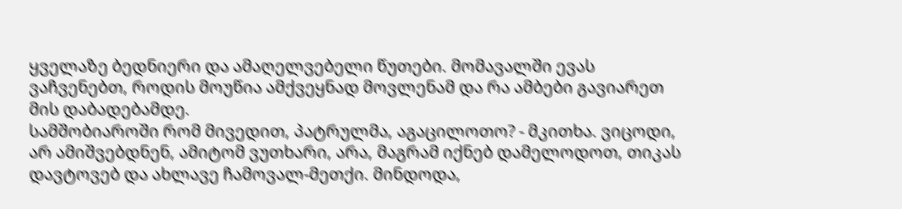ყველაზე ბედნიერი და ამაღელვებელი წუთები. მომავალში ევას ვაჩვენებთ, როდის მოუწია ამქვეყნად მოვლენამ და რა ამბები გავიარეთ მის დაბადებამდე.
სამშობიაროში რომ მივედით, პატრულმა, აგაცილოთო? - მკითხა. ვიცოდი, არ ამიშვებდნენ, ამიტომ ვუთხარი, არა, მაგრამ იქნებ დამელოდოთ, თიკას დავტოვებ და ახლავე ჩამოვალ-მეთქი. მინდოდა,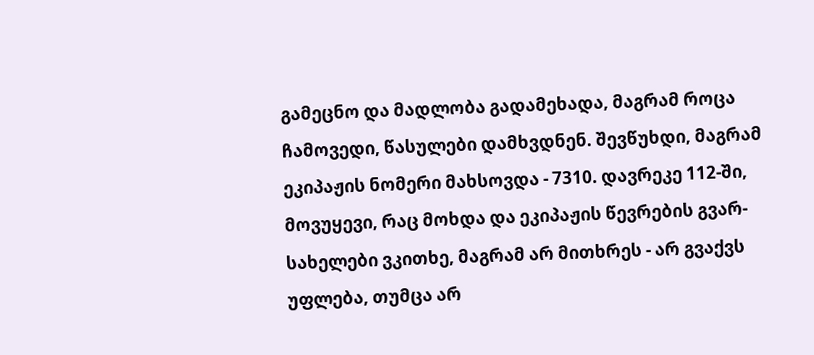გამეცნო და მადლობა გადამეხადა, მაგრამ როცა ჩამოვედი, წასულები დამხვდნენ. შევწუხდი, მაგრამ ეკიპაჟის ნომერი მახსოვდა - 7310. დავრეკე 112-ში, მოვუყევი, რაც მოხდა და ეკიპაჟის წევრების გვარ-სახელები ვკითხე, მაგრამ არ მითხრეს - არ გვაქვს უფლება, თუმცა არ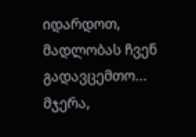იდარდოთ, მადლობას ჩვენ გადავცემთო... მჯერა,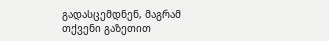გადასცემდნენ, მაგრამ თქვენი გაზეთით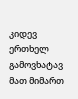კიდევ ერთხელ გამოვხატავ მათ მიმართ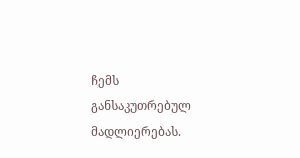ჩემს განსაკუთრებულ მადლიერებას.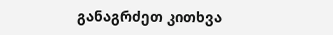განაგრძეთ კითხვა